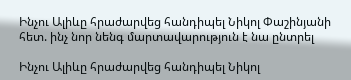Ինչու Ալիևը հրաժարվեց հանդիպել Նիկոլ Փաշինյանի հետ. ինչ նոր նենգ մարտավարություն է նա ընտրել

Ինչու Ալիևը հրաժարվեց հանդիպել Նիկոլ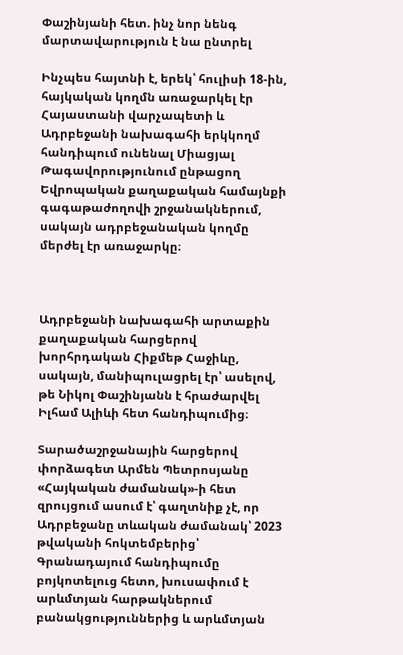Փաշինյանի հետ. ինչ նոր նենգ մարտավարություն է նա ընտրել

Ինչպես հայտնի է, երեկ՝ հուլիսի 18-ին, հայկական կողմն առաջարկել էր Հայաստանի վարչապետի և Ադրբեջանի նախագահի երկկողմ հանդիպում ունենալ Միացյալ Թագավորությունում ընթացող Եվրոպական քաղաքական համայնքի գագաթաժողովի շրջանակներում, սակայն ադրբեջանական կողմը մերժել էր առաջարկը։



Ադրբեջանի նախագահի արտաքին քաղաքական հարցերով խորհրդական Հիքմեթ Հաջիևը, սակայն, մանիպուլացրել էր՝ ասելով, թե Նիկոլ Փաշինյանն է հրաժարվել Իլհամ Ալիևի հետ հանդիպումից։

Տարածաշրջանային հարցերով փորձագետ Արմեն Պետրոսյանը «Հայկական ժամանակ»-ի հետ զրույցում ասում է՝ գաղտնիք չէ, որ Ադրբեջանը տևական ժամանակ՝ 2023 թվականի հոկտեմբերից՝ Գրանադայում հանդիպումը բոյկոտելուց հետո, խուսափում է արևմտյան հարթակներում բանակցություններից և արևմտյան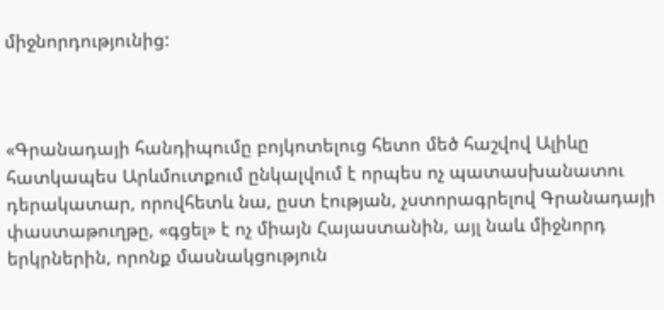միջնորդությունից:



«Գրանադայի հանդիպումը բոյկոտելուց հետո մեծ հաշվով Ալիևը հատկապես Արևմուտքում ընկալվում է որպես ոչ պատասխանատու դերակատար, որովհետև նա, ըստ էության, չստորագրելով Գրանադայի փաստաթուղթը, «գցել» է ոչ միայն Հայաստանին, այլ նաև միջնորդ երկրներին, որոնք մասնակցություն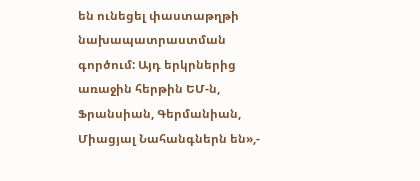են ունեցել փաստաթղթի նախապատրաստման գործում: Այդ երկրներից առաջին հերթին ԵՄ-ն, Ֆրանսիան, Գերմանիան, Միացյալ Նահանգներն են»,-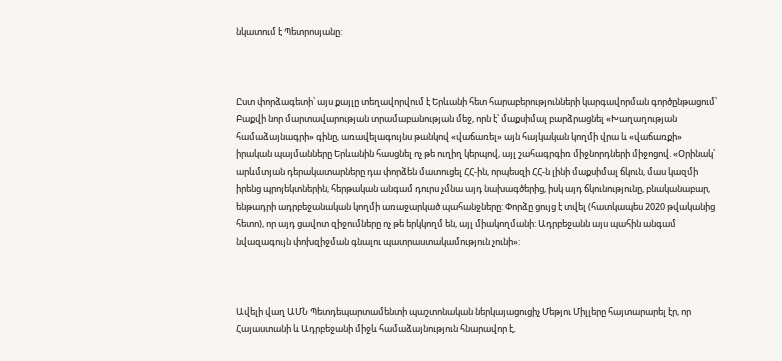նկատում է Պետրոսյանը:



Ըստ փորձագետի՝ այս քայլը տեղավորվում է Երևանի հետ հարաբերությունների կարգավորման գործընթացում՝ Բաքվի նոր մարտավարության տրամաբանության մեջ, որն է՝ մաքսիմալ բարձրացնել «Խաղաղության համաձայնագրի» գինը, առավելագույնս թանկով «վաճառել» այն հայկական կողմի վրա և «վաճառքի» իրական պայմանները Երևանին հասցնել ոչ թե ուղիղ կերպով, այլ շահագրգիռ միջնորդների միջոցով. «Օրինակ՝ արևմտյան դերակատարները դա փորձեն մատուցել ՀՀ-ին, որպեսզի ՀՀ-ն լինի մաքսիմալ ճկուն, մաս կազմի իրենց պրոյեկտներին, հերթական անգամ դուրս չմնա այդ նախագծերից, իսկ այդ ճկունությունը, բնականաբար, ենթադրի ադրբեջանական կողմի առաջարկած պահանջները: Փորձը ցույց է տվել (հատկապես 2020 թվականից հետո), որ այդ ցավոտ զիջումները ոչ թե երկկողմ են, այլ միակողմանի: Ադրբեջանն այս պահին անգամ նվազագույն փոխզիջման գնալու պատրաստակամություն չունի»:



Ավելի վաղ ԱՄՆ Պետդեպարտամենտի պաշտոնական ներկայացուցիչ Մեթյու Միլլերը հայտարարել էր, որ Հայաստանի և Ադրբեջանի միջև համաձայնություն հնարավոր է,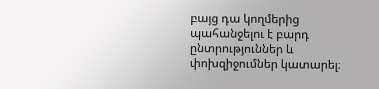բայց դա կողմերից պահանջելու է բարդ ընտրություններ և փոխզիջումներ կատարել։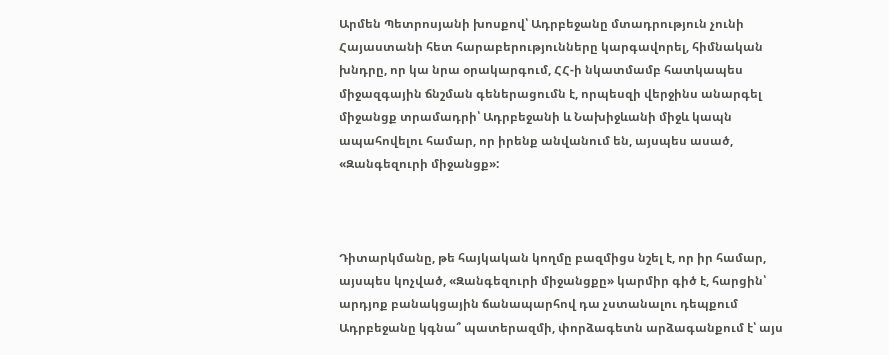Արմեն Պետրոսյանի խոսքով՝ Ադրբեջանը մտադրություն չունի Հայաստանի հետ հարաբերությունները կարգավորել, հիմնական խնդրը, որ կա նրա օրակարգում, ՀՀ-ի նկատմամբ հատկապես միջազգային ճնշման գեներացումն է, որպեսզի վերջինս անարգել միջանցք տրամադրի՝ Ադրբեջանի և Նախիջևանի միջև կապն ապահովելու համար, որ իրենք անվանում են, այսպես ասած, «Զանգեզուրի միջանցք»:



Դիտարկմանը, թե հայկական կողմը բազմիցս նշել է, որ իր համար, այսպես կոչված, «Զանգեզուրի միջանցքը» կարմիր գիծ է, հարցին՝ արդյոք բանակցային ճանապարհով դա չստանալու դեպքում Ադրբեջանը կգնա՞ պատերազմի, փորձագետն արձագանքում է՝ այս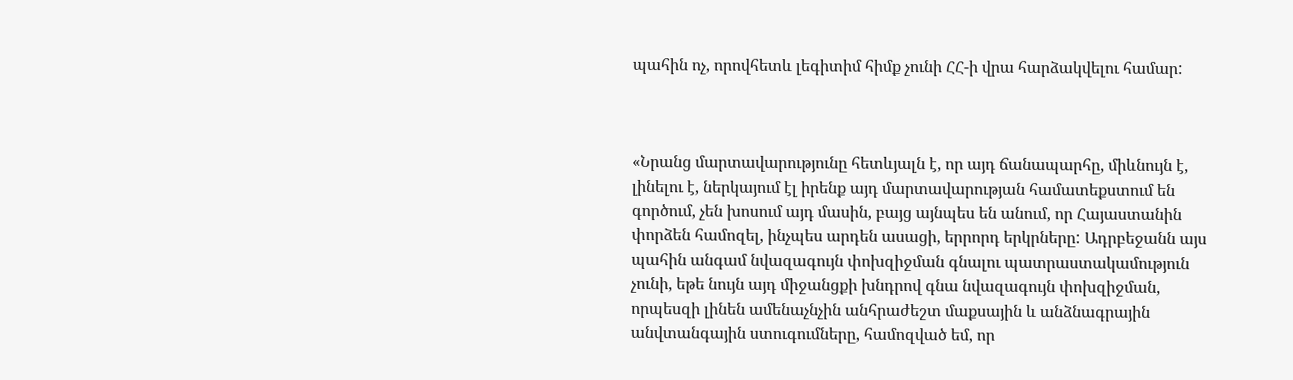պահին ոչ, որովհետև լեգիտիմ հիմք չունի ՀՀ-ի վրա հարձակվելու համար:



«Նրանց մարտավարությունը հետևյալն է, որ այդ ճանապարհը, միևնույն է, լինելու է, ներկայում էլ իրենք այդ մարտավարության համատեքստում են գործում, չեն խոսում այդ մասին, բայց այնպես են անում, որ Հայաստանին փորձեն համոզել, ինչպես արդեն ասացի, երրորդ երկրները: Ադրբեջանն այս պահին անգամ նվազագույն փոխզիջման գնալու պատրաստակամություն չունի, եթե նույն այդ միջանցքի խնդրով գնա նվազագույն փոխզիջման, որպեսզի լինեն ամենաչնչին անհրաժեշտ մաքսային և անձնագրային անվտանգային ստուգումները, համոզված եմ, որ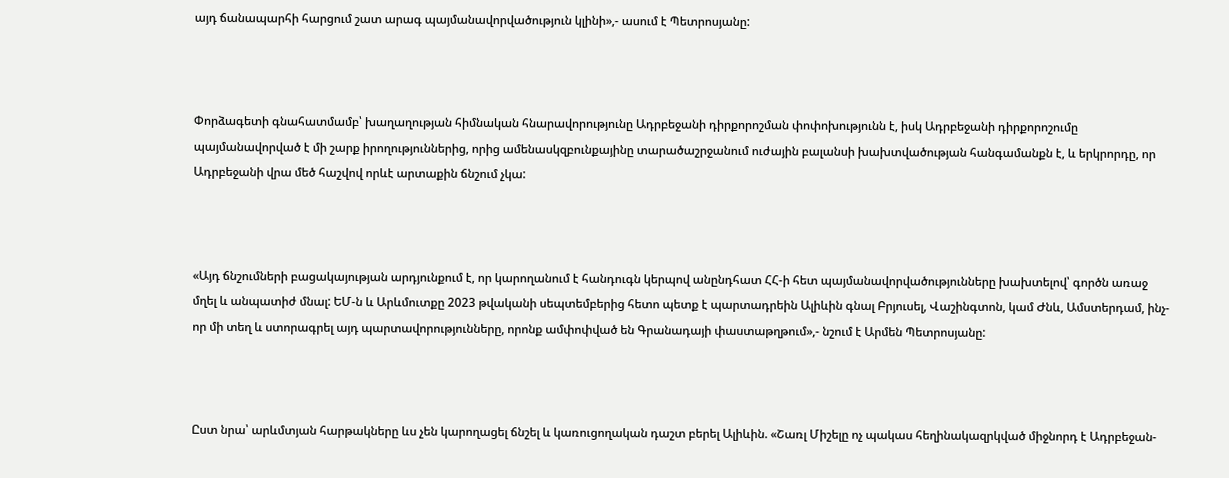այդ ճանապարհի հարցում շատ արագ պայմանավորվածություն կլինի»,- ասում է Պետրոսյանը:



Փորձագետի գնահատմամբ՝ խաղաղության հիմնական հնարավորությունը Ադրբեջանի դիրքորոշման փոփոխությունն է, իսկ Ադրբեջանի դիրքորոշումը պայմանավորված է մի շարք իրողություններից, որից ամենասկզբունքայինը տարածաշրջանում ուժային բալանսի խախտվածության հանգամանքն է, և երկրորդը, որ Ադրբեջանի վրա մեծ հաշվով որևէ արտաքին ճնշում չկա:



«Այդ ճնշումների բացակայության արդյունքում է, որ կարողանում է հանդուգն կերպով անընդհատ ՀՀ-ի հետ պայմանավորվածությունները խախտելով՝ գործն առաջ մղել և անպատիժ մնալ: ԵՄ-ն և Արևմուտքը 2023 թվականի սեպտեմբերից հետո պետք է պարտադրեին Ալիևին գնալ Բրյուսել, Վաշինգտոն, կամ Ժնև, Ամստերդամ, ինչ-որ մի տեղ և ստորագրել այդ պարտավորությունները, որոնք ամփոփված են Գրանադայի փաստաթղթում»,- նշում է Արմեն Պետրոսյանը:



Ըստ նրա՝ արևմտյան հարթակները ևս չեն կարողացել ճնշել և կառուցողական դաշտ բերել Ալիևին. «Շառլ Միշելը ոչ պակաս հեղինակազրկված միջնորդ է Ադրբեջան-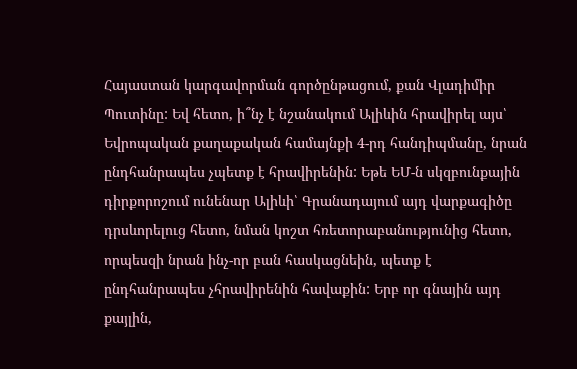Հայաստան կարգավորման գործընթացում, քան Վլադիմիր Պուտինը: Եվ հետո, ի՞նչ է նշանակում Ալիևին հրավիրել այս՝ Եվրոպական քաղաքական համայնքի 4-րդ հանդիպմանը, նրան ընդհանրապես չպետք է հրավիրենին: Եթե ԵՄ-ն սկզբունքային դիրքորոշում ունենար Ալիևի՝ Գրանադայում այդ վարքագիծը դրսևորելուց հետո, նման կոշտ հռետորաբանությունից հետո, որպեսզի նրան ինչ-որ բան հասկացնեին, պետք է ընդհանրապես չհրավիրենին հավաքին: Երբ որ գնային այդ քայլին,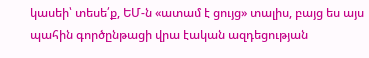կասեի՝ տեսե՛ք, ԵՄ-ն «ատամ է ցույց» տալիս, բայց ես այս պահին գործընթացի վրա էական ազդեցության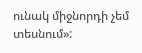ունակ միջնորդի չեմ տեսնում»: